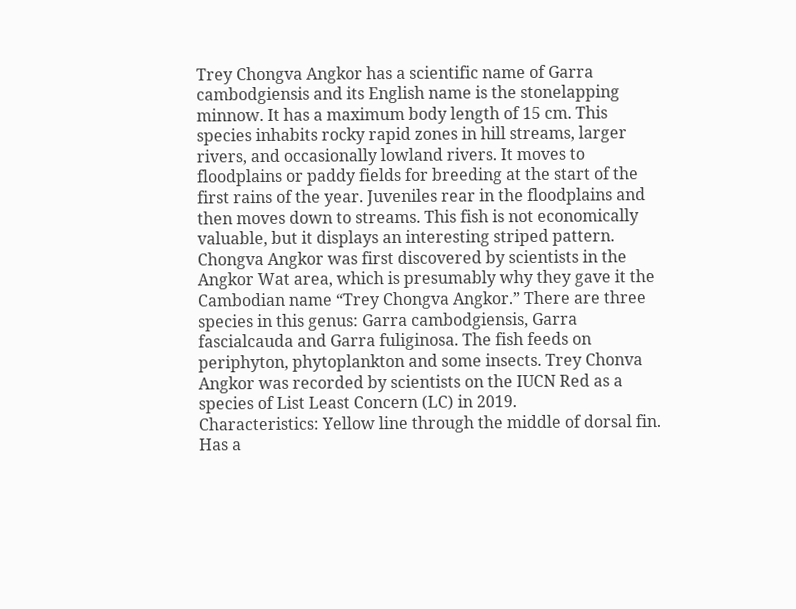Trey Chongva Angkor has a scientific name of Garra cambodgiensis and its English name is the stonelapping minnow. It has a maximum body length of 15 cm. This species inhabits rocky rapid zones in hill streams, larger rivers, and occasionally lowland rivers. It moves to floodplains or paddy fields for breeding at the start of the first rains of the year. Juveniles rear in the floodplains and then moves down to streams. This fish is not economically valuable, but it displays an interesting striped pattern. Chongva Angkor was first discovered by scientists in the Angkor Wat area, which is presumably why they gave it the Cambodian name “Trey Chongva Angkor.” There are three species in this genus: Garra cambodgiensis, Garra fascialcauda and Garra fuliginosa. The fish feeds on periphyton, phytoplankton and some insects. Trey Chonva Angkor was recorded by scientists on the IUCN Red as a species of List Least Concern (LC) in 2019.
Characteristics: Yellow line through the middle of dorsal fin. Has a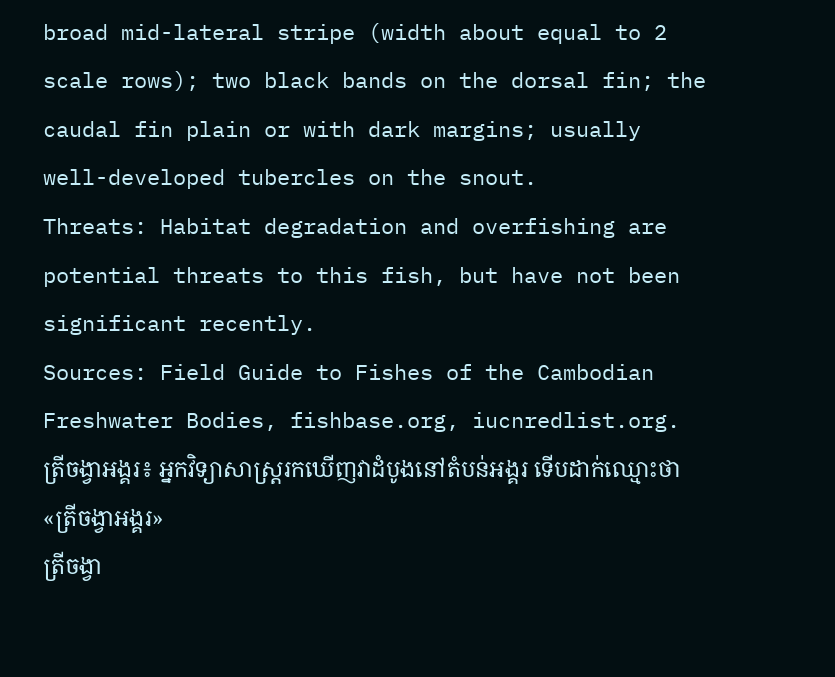broad mid-lateral stripe (width about equal to 2 scale rows); two black bands on the dorsal fin; the caudal fin plain or with dark margins; usually well-developed tubercles on the snout.
Threats: Habitat degradation and overfishing are potential threats to this fish, but have not been significant recently.
Sources: Field Guide to Fishes of the Cambodian Freshwater Bodies, fishbase.org, iucnredlist.org.
ត្រីចង្វាអង្គរ៖ អ្នកវិទ្យាសាស្រ្តរកឃើញវាដំបូងនៅតំបន់អង្គរ ទើបដាក់ឈ្មោះថា «ត្រីចង្វាអង្គរ»
ត្រីចង្វា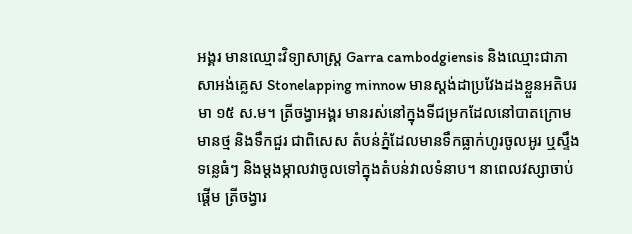អង្គរ មានឈ្មោះវិទ្យាសាស្ត្រ Garra cambodgiensis និងឈ្មោះជាភាសាអង់គ្លេស Stonelapping minnow មានស្តង់ដាប្រវែងដងខ្លួនអតិបរមា ១៥ ស.ម។ ត្រីចង្វាអង្គរ មានរស់នៅក្នុងទីជម្រកដែលនៅបាតក្រោមមានថ្ម និងទឹកជួរ ជាពិសេស តំបន់ភ្នំដែលមានទឹកធ្លាក់ហូរចូលអូរ ឬស្ទឹង ទន្លេធំៗ និងម្តងម្កាលវាចូលទៅក្នុងតំបន់វាលទំនាប។ នាពេលវស្សាចាប់ផ្តើម ត្រីចង្វារ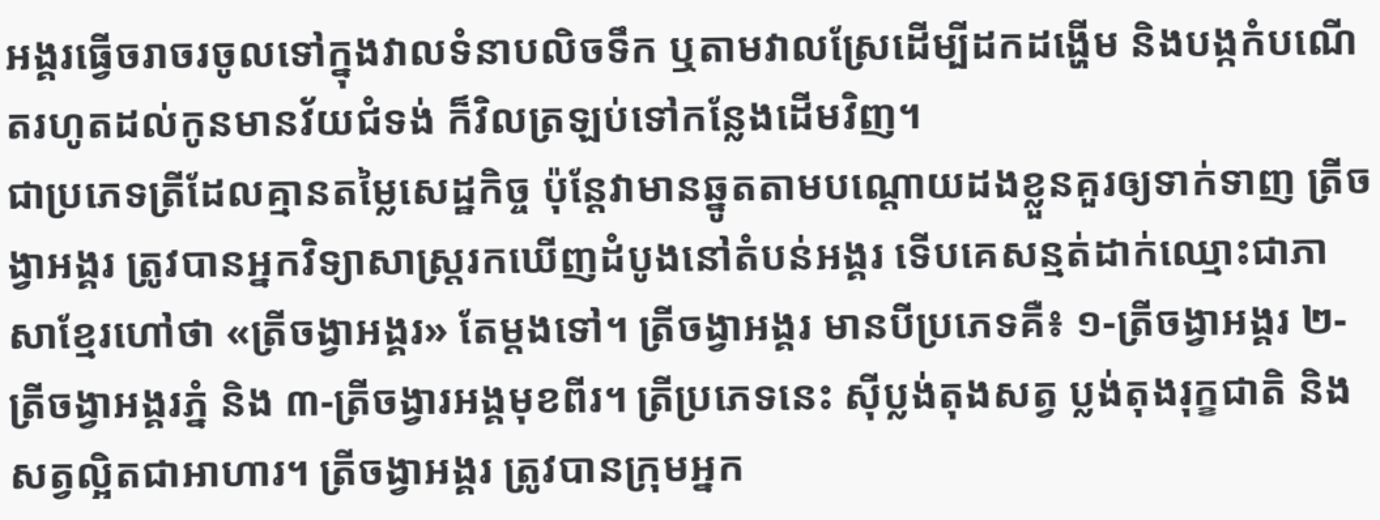អង្គរធ្វើចរាចរចូលទៅក្នុងវាលទំនាបលិចទឹក ឬតាមវាលស្រែដើម្បីដកដង្ហើម និងបង្កកំបណើតរហូតដល់កូនមានវ័យជំទង់ ក៏វិលត្រឡប់ទៅកន្លែងដើមវិញ។
ជាប្រភេទត្រីដែលគ្មានតម្លៃសេដ្ឋកិច្ច ប៉ុន្តែវាមានឆ្នូតតាមបណ្តោយដងខ្លួនគួរឲ្យទាក់ទាញ ត្រីចង្វាអង្គរ ត្រូវបានអ្នកវិទ្យាសាស្រ្តរកឃើញដំបូងនៅតំបន់អង្គរ ទើបគេសន្មត់ដាក់ឈ្មោះជាភាសាខ្មែរហៅថា «ត្រីចង្វាអង្គរ» តែម្តងទៅ។ ត្រីចង្វាអង្គរ មានបីប្រភេទគឺ៖ ១-ត្រីចង្វាអង្គរ ២- ត្រីចង្វាអង្គរភ្នំ និង ៣-ត្រីចង្វារអង្គមុខពីរ។ ត្រីប្រភេទនេះ ស៊ីប្លង់តុងសត្វ ប្លង់តុងរុក្ខជាតិ និងសត្វល្អិតជាអាហារ។ ត្រីចង្វាអង្គរ ត្រូវបានក្រុមអ្នក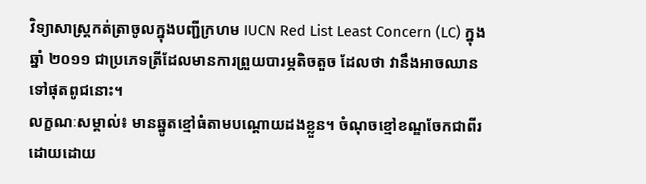វិទ្យាសាស្ត្រកត់ត្រាចូលក្នុងបញ្ជីក្រហម IUCN Red List Least Concern (LC) ក្នុងឆ្នាំ ២០១១ ជាប្រភេទត្រីដែលមានការព្រួយបារម្ភតិចតួច ដែលថា វានឹងអាចឈានទៅផុតពូជនោះ។
លក្ខណៈសម្គាល់៖ មានឆ្នូតខ្មៅធំតាមបណ្តោយដងខ្លួន។ ចំណុចខ្មៅខណ្ឌចែកជាពីរដោយដោយ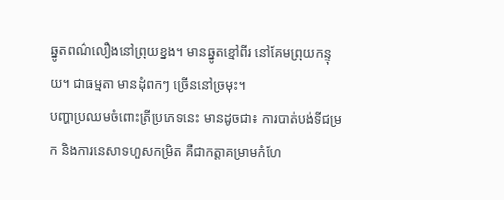ឆ្នូតពណ៌លឿងនៅព្រុយខ្នង។ មានឆ្នូតខ្មៅពីរ នៅគែមព្រុយកន្ទុយ។ ជាធម្មតា មានដុំពកៗ ច្រើននៅច្រមុះ។
បញ្ហាប្រឈមចំពោះត្រីប្រភេទនេះ មានដូចជា៖ ការបាត់បង់ទីជម្រក និងការនេសាទហួសកម្រិត គឺជាកត្តាគម្រាមកំហែ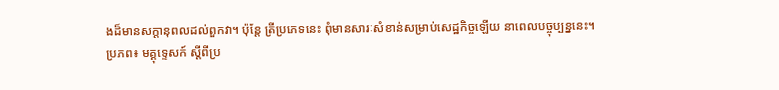ងដ៏មានសក្តានុពលដល់ពួកវា។ ប៉ុន្តែ ត្រីប្រភេទនេះ ពុំមានសារៈសំខាន់សម្រាប់សេដ្ឋកិច្ចឡើយ នាពេលបច្ចុប្បន្ននេះ។
ប្រភព៖ មគ្គុទ្ទេសក៍ ស្តីពីប្រ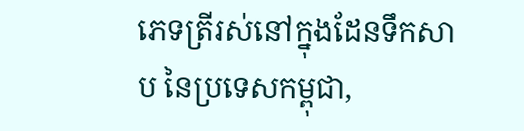ភេទត្រីរស់នៅក្នុងដែនទឹកសាប នៃប្រទេសកម្ពុជា,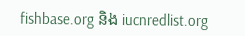fishbase.org និង iucnredlist.org